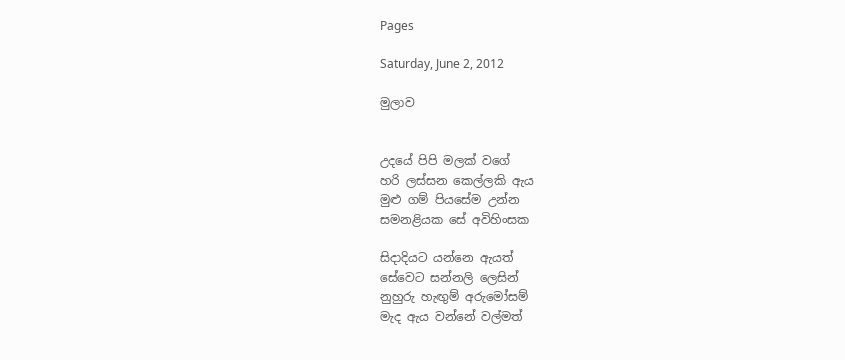Pages

Saturday, June 2, 2012

මුලාව


උදයේ පිපි මලක් වගේ
හරි ලස්සන කෙල්ලකි ඇය
මුළු ගම් පියසේම උන්න
සමනළියක සේ අවිහිංසක

සිදාදියට යන්නෙ ඇයත්
සේවෙට සන්නලි ලෙසින්
නුහුරු හැඟුම් අරුමෝසම්
මැද ඇය වන්නේ වල්මත්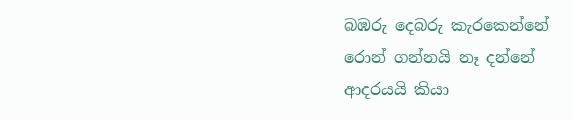බඹරු දෙබරු කැරකෙන්නේ
රොන් ගන්නයි නෑ දන්නේ
ආදරයයි කියා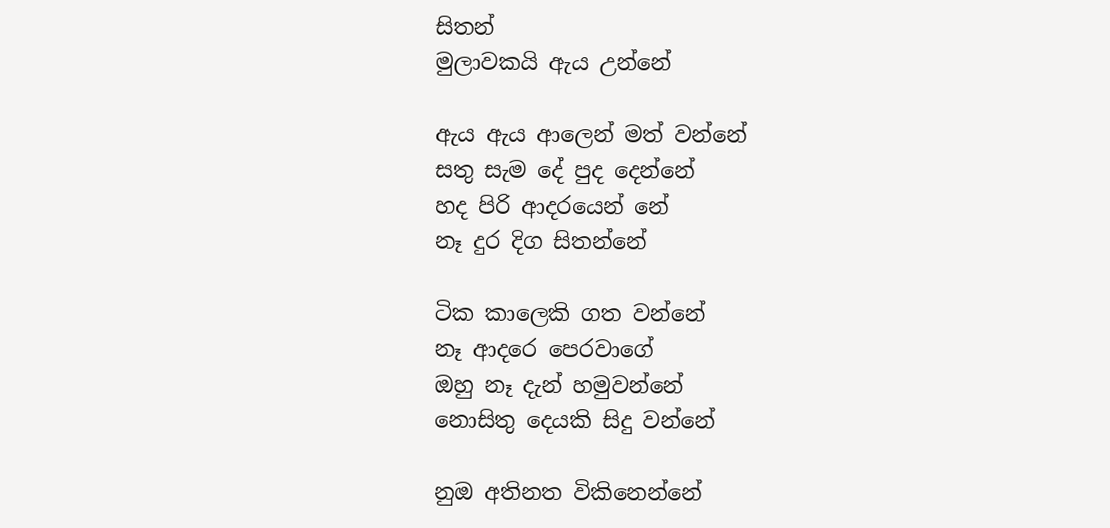සිතන්
මුලාවකයි ඇය උන්නේ

ඇය ඇය ආලෙන් මත් වන්නේ
සතු සැම දේ පුද දෙන්නේ
හද පිරි ආදරයෙන් නේ
නෑ දුර දිග සිතන්නේ

ටික කාලෙකි ගත වන්නේ
නෑ ආදරෙ පෙරවාගේ
ඔහු නෑ දැන් හමුවන්නේ
නොසිතු දෙයකි සිදු වන්නේ

නුඔ අතිනත විකිනෙන්නේ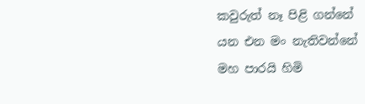කවුරුත් නෑ පිළි ගන්නේ
යන එන මං නැතිවන්නේ
මහ පාරයි හිමි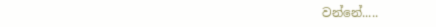වන්නේ.....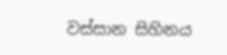වස්සාන සිහිනය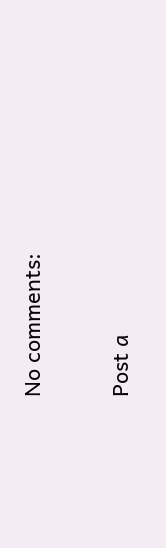No comments:

Post a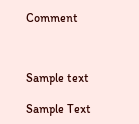Comment



Sample text

Sample Text